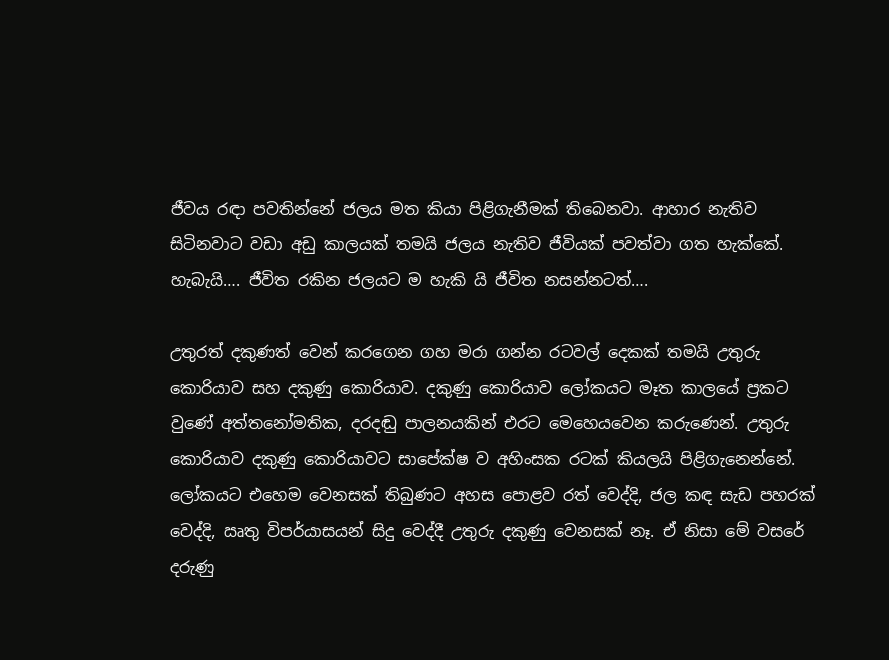ජීවය රඳා පවතින්නේ ජලය මත කියා පිළිගැනීමක් තිබෙනවා. ආහාර නැතිව සිටිනවාට වඩා අඩු කාලයක් තමයි ජලය නැතිව ජීවියක් පවත්වා ගත හැක්කේ. හැබැයි…. ජීවිත රකින ජලයට ම හැකි යි ජීවිත නසන්නටත්….

උතුරත් දකුණත් වෙන් කරගෙන ගහ මරා ගන්න රටවල් දෙකක් තමයි උතුරු කොරියාව සහ දකුණු කොරියාව. දකුණු කොරියාව ලෝකයට මෑත කාලයේ ප්‍රකට වුණේ අත්තනෝමතික, දරදඬු පාලනයකින් එරට මෙහෙයවෙන කරුණෙන්. උතුරු කොරියාව දකුණු කොරියාවට සාපේක්ෂ ව අහිංසක රටක් කියලයි පිළිගැනෙන්නේ. ලෝකයට එහෙම වෙනසක් තිබුණට අහස පොළව රත් වෙද්දි, ජල කඳ සැඩ පහරක් වෙද්දි, ඍතු විපර්යාසයන් සිදු වෙද්දී උතුරු දකුණු වෙනසක් නෑ. ඒ නිසා මේ වසරේ දරුණු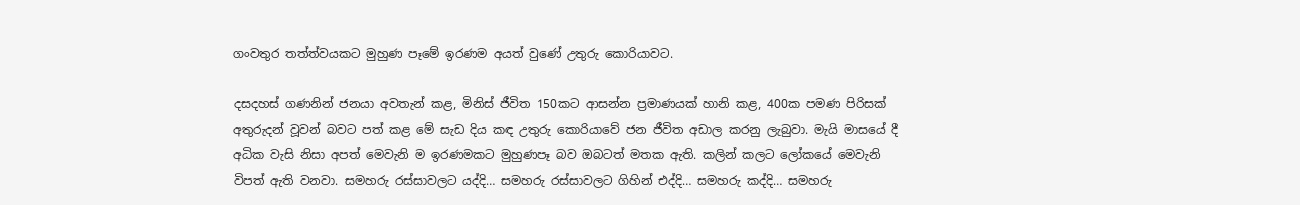ගංවතුර තත්ත්වයකට මුහුණ පෑමේ ඉරණම අයත් වුණේ උතුරු කොරියාවට.

දසදහස් ගණනින් ජනයා අවතැන් කළ, මිනිස් ජීවිත 150කට ආසන්න ප්‍රමාණයක් හානි කළ, 400ක පමණ පිරිසක් අතුරුදන් වූවන් බවට පත් කළ මේ සැඩ දිය කඳ උතුරු කොරියාවේ ජන ජීවිත අඩාල කරනු ලැබුවා. මැයි මාසයේ දී අධික වැසි නිසා අපත් මෙවැනි ම ඉරණමකට මුහුණපෑ බව ඔබටත් මතක ඇති. කලින් කලට ලෝකයේ මෙවැනි විපත් ඇති වනවා. සමහරු රස්සාවලට යද්දි… සමහරු රස්සාවලට ගිහින් එද්දි… සමහරු කද්දි… සමහරු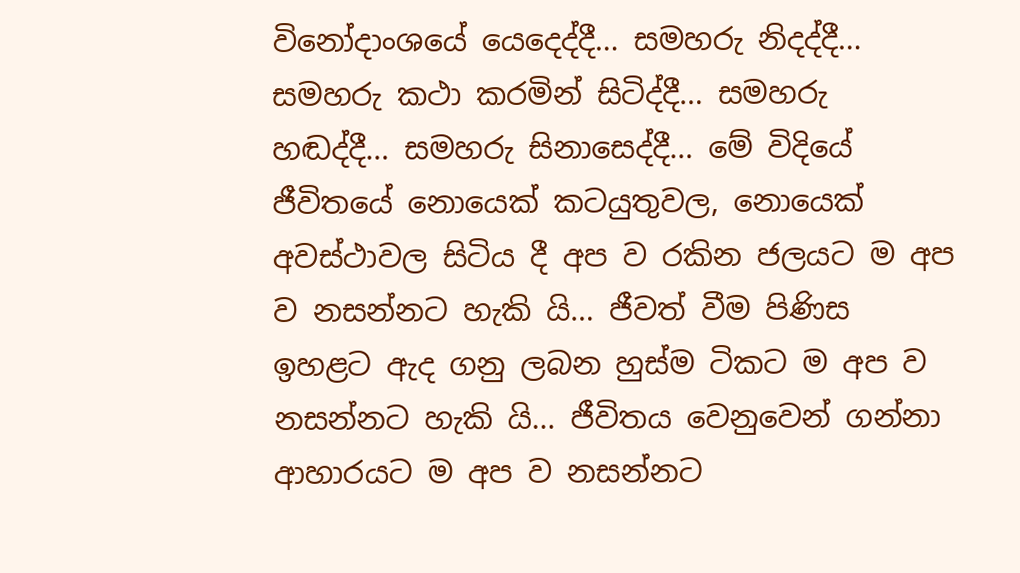විනෝදාංශයේ යෙදෙද්දී… සමහරු නිදද්දී… සමහරු කථා කරමින් සිටිද්දී… සමහරු හඬද්දී… සමහරු සිනාසෙද්දී… මේ විදියේ ජීවිතයේ නොයෙක් කටයුතුවල, නොයෙක් අවස්ථාවල සිටිය දී අප ව රකින ජලයට ම අප ව නසන්නට හැකි යි… ජීවත් වීම පිණිස ඉහළට ඇද ගනු ලබන හුස්ම ටිකට ම අප ව නසන්නට හැකි යි… ජීවිතය වෙනුවෙන් ගන්නා ආහාරයට ම අප ව නසන්නට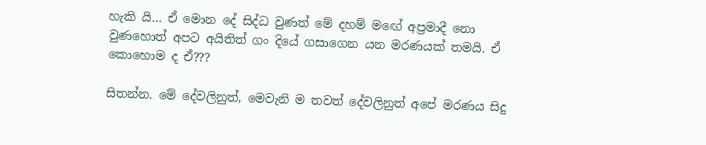හැකි යි… ඒ මොන දේ සිද්ධ වුණත් මේ දහම් මඟේ අප්‍රමාදී නො වුණහොත් අපට අයිතිත් ගං දියේ ගසාගෙන යන මරණයක් තමයි. ඒ කොහොම ද ඒ???

සිතන්න. මේ දේවලිනුත්, මෙවැනි ම තවත් දේවලිනුත් අපේ මරණය සිදු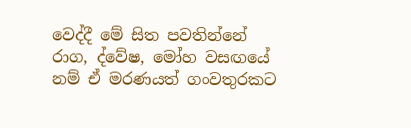වෙද්දී මේ සිත පවතින්නේ රාග, ද්වේෂ, මෝහ වසඟයේ නම් ඒ මරණයත් ගංවතුරකට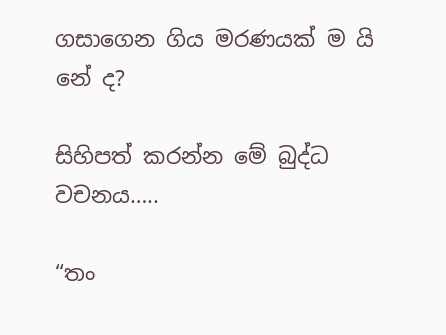ගසාගෙන ගිය මරණයක් ම යි නේ ද?

සිහිපත් කරන්න මේ බුද්ධ වචනය…..

“තං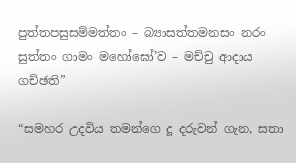පුත්තපසුසම්මත්තං – බ්‍යාසත්තමනසං නරං
සුත්තං ගාමං මහෝඝෝ’ව – මච්චු ආදාය ගච්ඡති”

“සමහර උදවිය තමන්ගෙ දූ දරුවන් ගැන, සතා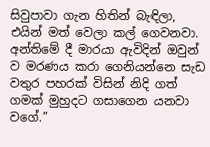සිවුපාවා ගැන හිතින් බැඳිලා, එයින් මත් වෙලා කල් ගෙවනවා. අන්තිමේ දී මාරයා ඇවිදින් ඔවුන් ව මරණය කරා ගෙනියන්නෙ සැඩ වතුර පහරක් විසින් නිදි ගත් ගමක් මුහුදට ගසාගෙන යනවා වගේ.”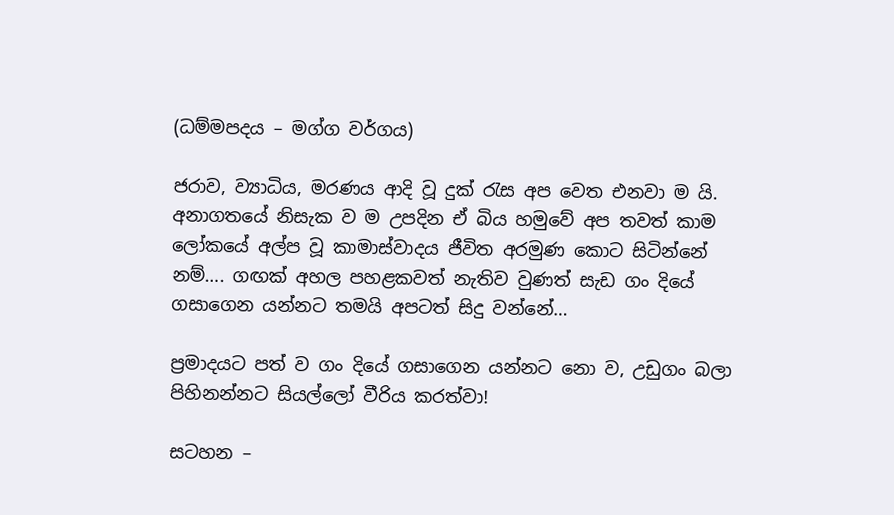(ධම්මපදය – මග්ග වර්ගය)

ජරාව, ව්‍යාධිය, මරණය ආදි වූ දුක් රැස අප වෙත එනවා ම යි. අනාගතයේ නිසැක ව ම උපදින ඒ බිය හමුවේ අප තවත් කාම ලෝකයේ අල්ප වූ කාමාස්වාදය ජීවිත අරමුණ කොට සිටින්නේ නම්…. ගඟක් අහල පහළකවත් නැතිව වුණත් සැඩ ගං දියේ ගසාගෙන යන්නට තමයි අපටත් සිදු වන්නේ…

ප්‍රමාදයට පත් ව ගං දියේ ගසාගෙන යන්නට නො ව, උඩුගං බලා පිහිනන්නට සියල්ලෝ වීරිය කරත්වා!

සටහන –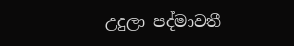උදුලා පද්මාවතී